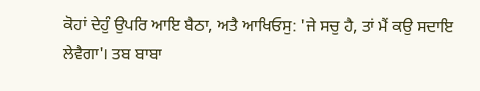ਕੋਹਾਂ ਦੇਹੁੰ ਉਪਰਿ ਆਇ ਬੈਠਾ, ਅਤੈ ਆਖਿਓਸੁ: 'ਜੇ ਸਚੁ ਹੈ, ਤਾਂ ਮੈਂ ਕਉ ਸਦਾਇ ਲੇਵੈਗਾ'। ਤਬ ਬਾਬਾ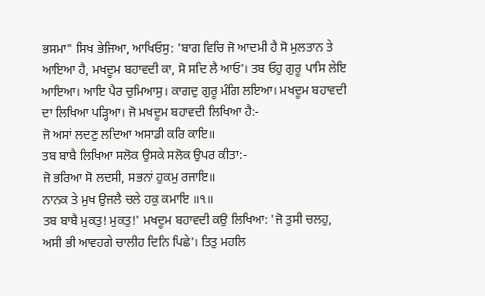ਭਸਮਾ" ਸਿਖ ਭੇਜਿਆ, ਆਖਿਓਸੁ: 'ਬਾਗ ਵਿਚਿ ਜੋ ਆਦਮੀ ਹੈ ਸੋ ਮੁਲਤਾਨ ਤੇ ਆਇਆ ਹੈ, ਮਖਦੂਮ ਬਹਾਵਦੀ ਕਾ, ਸੋ ਸਦਿ ਲੈ ਆਓ'। ਤਬ ਓਹੁ ਗੁਰੂ ਪਾਸਿ ਲੇਇ ਆਇਆ। ਆਇ ਪੈਰ ਚੁਮਿਆਸੁ। ਕਾਗਦੁ ਗੁਰੂ ਮੰਗਿ ਲਇਆ। ਮਖਦੂਮ ਬਹਾਵਦੀ ਦਾ ਲਿਖਿਆ ਪੜ੍ਹਿਆ। ਜੋ ਮਖਦੂਮ ਬਹਾਵਦੀ ਲਿਖਿਆ ਹੈ:-
ਜੋ ਅਸਾਂ ਲਦਣੁ ਲਦਿਆ ਅਸਾਡੀ ਕਰਿ ਕਾਇ॥
ਤਬ ਬਾਬੈ ਲਿਖਿਆ ਸਲੋਕ ਉਸਕੇ ਸਲੋਕ ਉਪਰ ਕੀਤਾ:-
ਜੋ ਭਰਿਆ ਸੋ ਲਦਸੀ, ਸਭਨਾਂ ਹੁਕਮੁ ਰਜਾਇ॥
ਨਾਨਕ ਤੇ ਮੁਖ ਉਜਲੈ ਚਲੇ ਹਕੁ ਕਮਾਇ ॥੧॥
ਤਬ ਬਾਬੈ ਮੁਕਤੁ! ਮੁਕਤੁ!' ਮਖਦੂਮ ਬਹਾਵਦੀ ਕਉ ਲਿਖਿਆ: 'ਜੋ ਤੁਸੀ ਚਲਹੁ, ਅਸੀ ਭੀ ਆਵਹਗੇ ਚਾਲੀਹ ਦਿਨਿ ਪਿਛੇ'। ਤਿਤੁ ਮਹਲਿ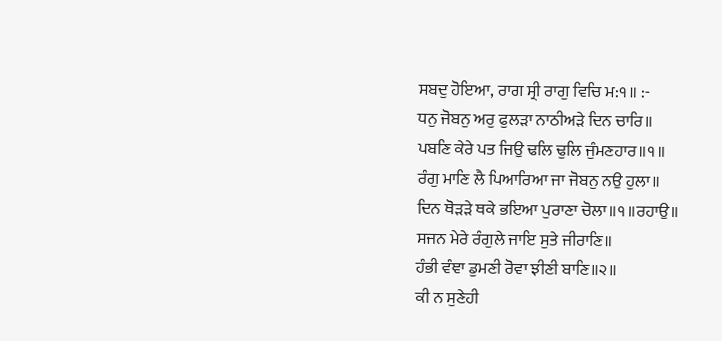ਸਬਦੁ ਹੋਇਆ, ਰਾਗ ਸ੍ਰੀ ਰਾਗੁ ਵਿਚਿ ਮ:੧॥ :-
ਧਨੁ ਜੋਬਨੁ ਅਰੁ ਫੁਲੜਾ ਨਾਠੀਅੜੇ ਦਿਨ ਚਾਰਿ॥
ਪਬਣਿ ਕੇਰੇ ਪਤ ਜਿਉ ਢਲਿ ਢੁਲਿ ਜੁੰਮਣਹਾਰ॥੧॥
ਰੰਗੁ ਮਾਣਿ ਲੈ ਪਿਆਰਿਆ ਜਾ ਜੋਬਨੁ ਨਉ ਹੁਲਾ॥
ਦਿਨ ਥੋੜੜੇ ਥਕੇ ਭਇਆ ਪੁਰਾਣਾ ਚੋਲਾ॥੧॥ਰਹਾਉ॥
ਸਜਨ ਮੇਰੇ ਰੰਗੁਲੇ ਜਾਇ ਸੁਤੇ ਜੀਰਾਣਿ॥
ਹੰਭੀ ਵੰਞਾ ਡੁਮਣੀ ਰੋਵਾ ਝੀਣੀ ਬਾਣਿ॥੨॥
ਕੀ ਨ ਸੁਣੇਹੀ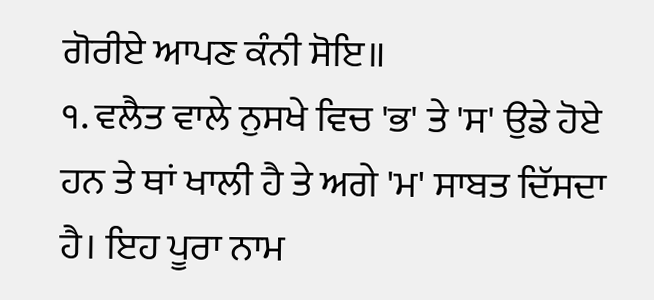ਗੋਰੀਏ ਆਪਣ ਕੰਨੀ ਸੋਇ॥
੧. ਵਲੈਤ ਵਾਲੇ ਨੁਸਖੇ ਵਿਚ 'ਭ' ਤੇ 'ਸ' ਉਡੇ ਹੋਏ ਹਨ ਤੇ ਥਾਂ ਖਾਲੀ ਹੈ ਤੇ ਅਗੇ 'ਮ' ਸਾਬਤ ਦਿੱਸਦਾ ਹੈ। ਇਹ ਪੂਰਾ ਨਾਮ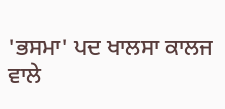'ਭਸਮਾ' ਪਦ ਖਾਲਸਾ ਕਾਲਜ ਵਾਲੇ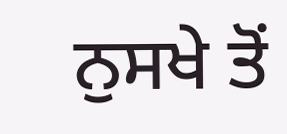ਨੁਸਖੇ ਤੋਂ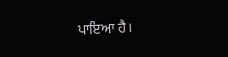ਪਾਇਆ ਹੈ।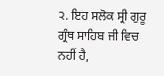੨. ਇਹ ਸਲੋਕ ਸ੍ਰੀ ਗੁਰੂ ਗ੍ਰੰਥ ਸਾਹਿਬ ਜੀ ਵਿਚ ਨਹੀਂ ਹੈ,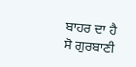ਬਾਹਰ ਦਾ ਹੈ ਸੋ ਗੁਰਬਾਣੀ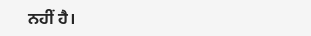ਨਹੀਂ ਹੈ।